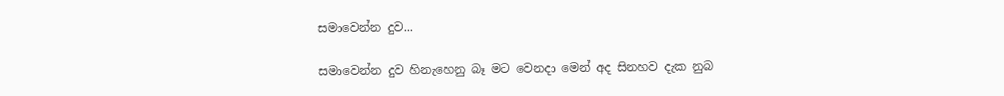සමාවෙන්න දුව...

සමාවෙන්න දුව හිනැහෙනු බෑ මට වෙනදා මෙන් අද සිනහව දැක නුබ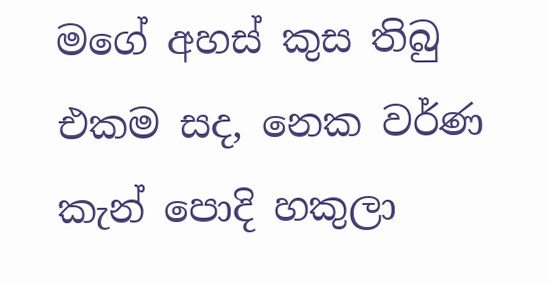මගේ අහස් කුස තිබු එකම සද, නෙක වර්ණ කැන් පොදි හකුලා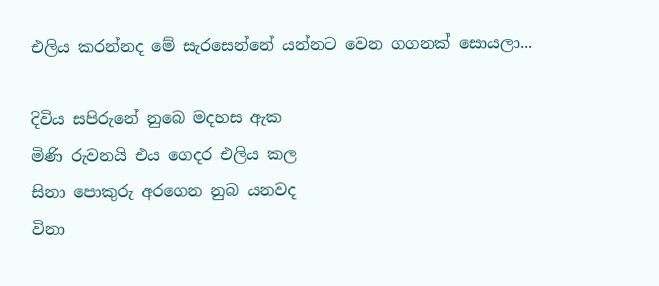එලිය කරන්නද මේ සැරසෙන්නේ යන්නට වෙන ගගනක් සොයලා...

දිවිය සපිරුනේ නුබෙ මදහස ඇක
මිණි රුවනයි එය ගෙදර එලිය කල
සිනා පොකුරු අරගෙන නුබ යනවද
විනා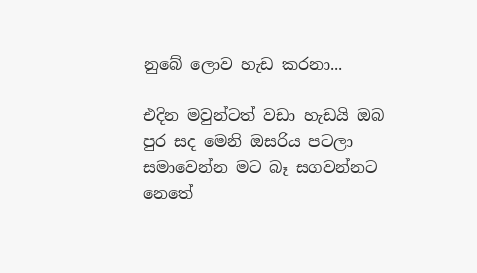නුබේ ලොව හැඩ කරනා...

එදින මවුන්ටත් වඩා හැඩයි ඔබ
පුර සද මෙනි ඔසරිය පටලා
සමාවෙන්න මට බෑ සගවන්නට
නෙතේ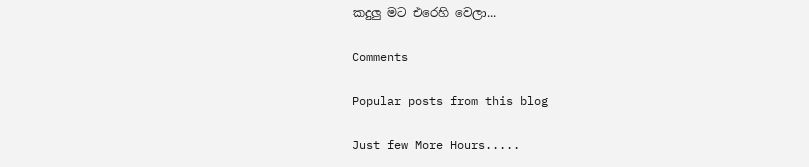කදුලු මට එරෙහි වෙලා...

Comments

Popular posts from this blog

Just few More Hours.....